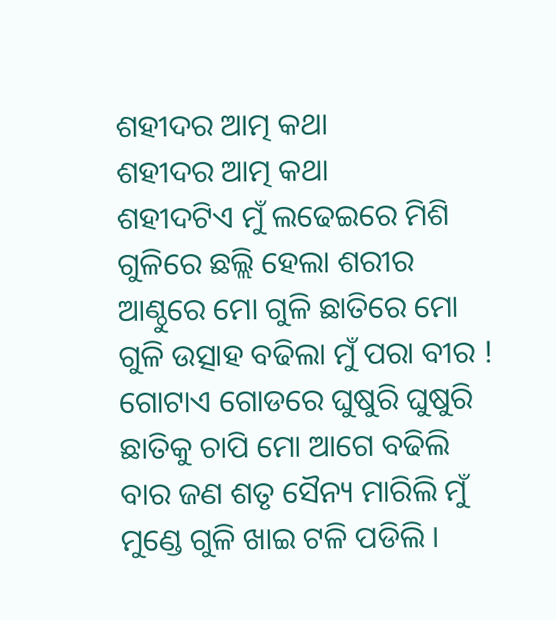ଶହୀଦର ଆତ୍ମ କଥା
ଶହୀଦର ଆତ୍ମ କଥା
ଶହୀଦଟିଏ ମୁଁ ଲଢେଇରେ ମିଶି ଗୁଳିରେ ଛଲ୍ଲି ହେଲା ଶରୀର
ଆଣ୍ଠୁରେ ମୋ ଗୁଳି ଛାତିରେ ମୋ ଗୁଳି ଉତ୍ସାହ ବଢିଲା ମୁଁ ପରା ବୀର !
ଗୋଟାଏ ଗୋଡରେ ଘୁଷୁରି ଘୁଷୁରି ଛାତିକୁ ଚାପି ମୋ ଆଗେ ବଢିଲି
ବାର ଜଣ ଶତୃ ସୈନ୍ୟ ମାରିଲି ମୁଁ ମୁଣ୍ଡେ ଗୁଳି ଖାଇ ଟଳି ପଡିଲି ।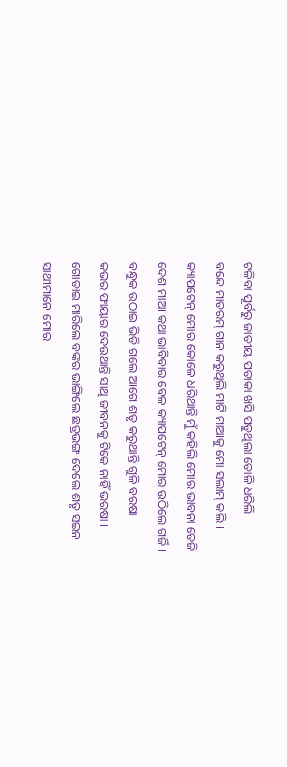ଟଳିବା ପୂର୍ବରୁ ଜାତୀୟ ପତାକା ଖସି ପଡୁଥିଲା ତୋଳି ଧରିଲି
ବନ୍ଦେ ମାତରମ୍ ଗାନ କରୁଥିଲି ମାଟି ମାଆକୁ ମୋ ସଲାମ୍ କଲି ।
କ୍ୟାପଟେନ୍ ମୋର କୋଳେ ଧରିଥାନ୍ତି ମୁଁ କହିଲି ମୋର ଭାବନା ତେଜି
ଦେଶ ମାଆ କଥା ଭାବିବାର ବେଳ କ୍ୟାପଟେନ୍ ମୋର ଉଠିଲେ ଗର୍ଜି ।
ବନ୍ଧୁକ ଉଠାଇ ଭିଡି ଗଲେ ଆଗେ ଶତୃ କରୁଥାନ୍ତି ଗୁଳି ବରଷା
କଭର ଫାୟାର ଦେଉଥାନ୍ତି ସାଥି ଜୀବନକୁ ଟିକେ ନାହିଁ ଭରଷା ।
ଗୋଡାଇ ମାରିଲେ ବଙ୍କର ଭାଙ୍ଗିଲେ ଛତ୍ରଭଙ୍ଗ ଦେଲେ ଶତୃ ସଇନ
ସାଥୀମାନେ ମୋର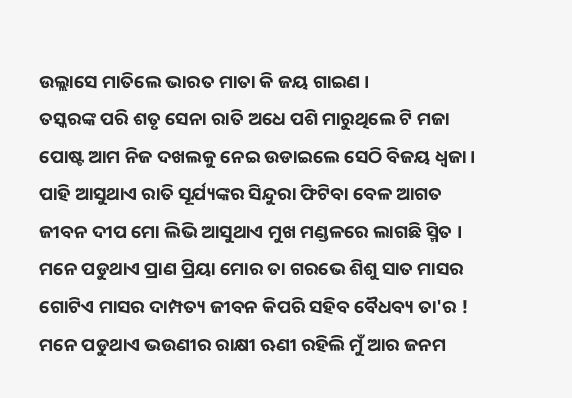ଉଲ୍ଲାସେ ମାତିଲେ ଭାରତ ମାତା କି ଜୟ ଗାଇଣ ।
ତସ୍କରଙ୍କ ପରି ଶତୃ ସେନା ରାତି ଅଧେ ପଶି ମାରୁଥିଲେ ଟି ମଜା
ପୋଷ୍ଟ ଆମ ନିଜ ଦଖଲକୁ ନେଇ ଉଡାଇଲେ ସେଠି ବିଜୟ ଧ୍ୱଜା ।
ପାହି ଆସୁଥାଏ ରାତି ସୂର୍ଯ୍ୟଙ୍କର ସିନ୍ଦୁରା ଫିଟିବା ବେଳ ଆଗତ
ଜୀବନ ଦୀପ ମୋ ଲିଭି ଆସୁଥାଏ ମୁଖ ମଣ୍ଡଳରେ ଲାଗଛି ସ୍ମିତ ।
ମନେ ପଡୁଥାଏ ପ୍ରାଣ ପ୍ରିୟା ମୋର ତା ଗରଭେ ଶିଶୁ ସାତ ମାସର
ଗୋଟିଏ ମାସର ଦାମ୍ପତ୍ୟ ଜୀବନ କିପରି ସହିବ ବୈଧବ୍ୟ ତା'ର !
ମନେ ପଡୁଥାଏ ଭଉଣୀର ରାକ୍ଷୀ ଋଣୀ ରହିଲି ମୁଁ ଆର ଜନମ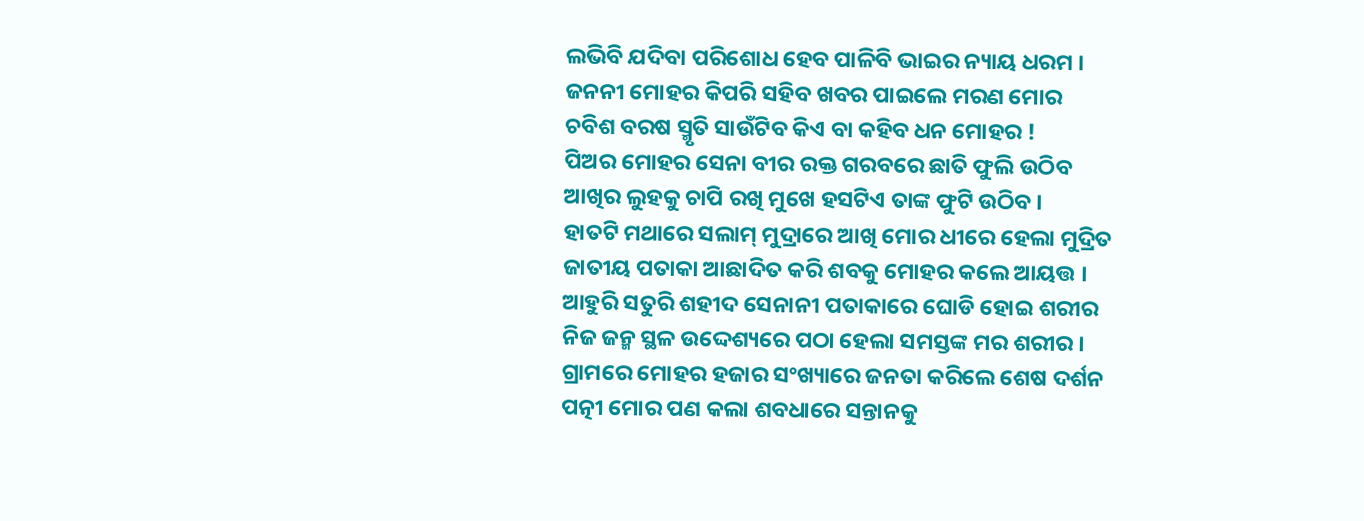ଲଭିବି ଯଦିବା ପରିଶୋଧ ହେବ ପାଳିବି ଭାଇର ନ୍ୟାୟ ଧରମ ।
ଜନନୀ ମୋହର କିପରି ସହିବ ଖବର ପାଇଲେ ମରଣ ମୋର
ଚବିଶ ବରଷ ସ୍ମୃତି ସାଉଁଟିବ କିଏ ବା କହିବ ଧନ ମୋହର !
ପିଅର ମୋହର ସେନା ବୀର ରକ୍ତ ଗରବରେ ଛାତି ଫୁଲି ଉଠିବ
ଆଖିର ଲୁହକୁ ଚାପି ରଖି ମୁଖେ ହସଟିଏ ତାଙ୍କ ଫୁଟି ଉଠିବ ।
ହାତଟି ମଥାରେ ସଲାମ୍ ମୁଦ୍ରାରେ ଆଖି ମୋର ଧୀରେ ହେଲା ମୁଦ୍ରିତ
ଜାତୀୟ ପତାକା ଆଛାଦିତ କରି ଶବକୁ ମୋହର କଲେ ଆୟତ୍ତ ।
ଆହୁରି ସତୁରି ଶହୀଦ ସେନାନୀ ପତାକାରେ ଘୋଡି ହୋଇ ଶରୀର
ନିଜ ଜନ୍ମ ସ୍ଥଳ ଉଦ୍ଦେଶ୍ୟରେ ପଠା ହେଲା ସମସ୍ତଙ୍କ ମର ଶରୀର ।
ଗ୍ରାମରେ ମୋହର ହଜାର ସଂଖ୍ୟାରେ ଜନତା କରିଲେ ଶେଷ ଦର୍ଶନ
ପତ୍ନୀ ମୋର ପଣ କଲା ଶବଧାରେ ସନ୍ତାନକୁ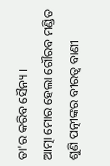ତା'ର କରିବ ସୈନ୍ୟ ।
ଆତ୍ମା ମୋର ହେଲା ଗୌରବ ମଣ୍ଡିତ ଶୁଣି ପତ୍ନୀଙ୍କର ବୀରତ୍ଵ ବାଣୀ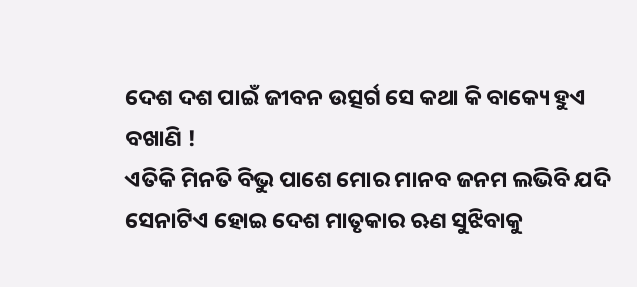ଦେଶ ଦଶ ପାଇଁ ଜୀବନ ଉତ୍ସର୍ଗ ସେ କଥା କି ବାକ୍ୟେ ହୁଏ ବଖାଣି !
ଏତିକି ମିନତି ବିଭୁ ପାଶେ ମୋର ମାନବ ଜନମ ଲଭିବି ଯଦି
ସେନାଟିଏ ହୋଇ ଦେଶ ମାତୃକାର ଋଣ ସୁଝିବାକୁ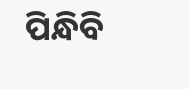ପିନ୍ଧିବି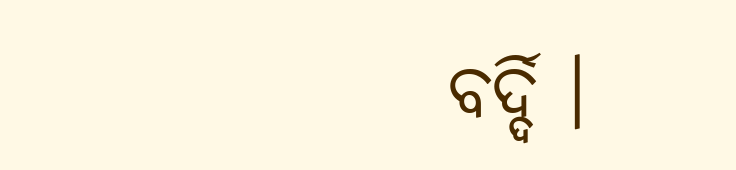ବର୍ଦ୍ଦି ।